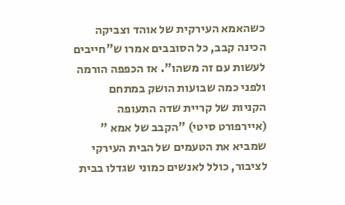כשהאמא העירקית של אוהד וצביקה הכינה קבב, כל הסובבים אמרו ש"חייבים לעשות עם זה משהו". אז הכפפה הורמה ולפני כמה שבועות הושק במתחם הקניות של קריית שדה התעופה (איירפורט סיטי) "הקבב של אמא " שמביא את הטעמים של הבית העירקי לציבור, כולל לאנשים כמוני שגדלו בבית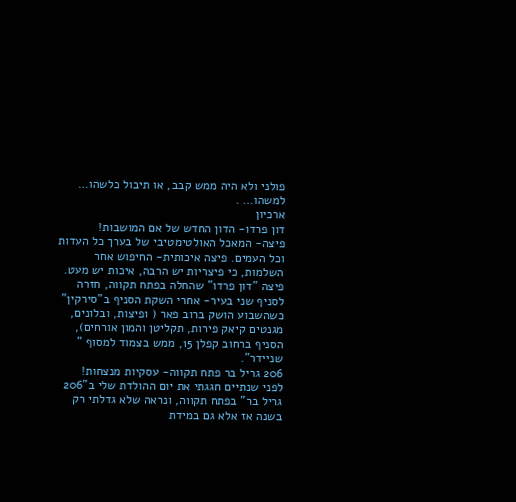פולני ולא היה ממש קבב, או תיבול כלשהו… למשהו… .
ארכיון
דון פרדו- הדון החדש של אם המושבות!
פיצה- המאכל האולטימטיבי של בערך כל העדות וכל העמים. פיצה איכותית- החיפוש אחר השלמות, כי פיצריות יש הרבה, איכות יש מעט.
פיצה "דון פרדו" שהחלה בפתח תקווה, חזרה לסניף שני בעיר- אחרי השקת הסניף ב"סירקין" כשהשבוע הושק ברוב פאר ( ופיצות, ובלונים, מגנטים קיאק פירות, תקליטן והמון אורחים), הסניף ברחוב קפלן 15, ממש בצמוד למסוף " שניידר".
206 גריל בר פתח תקווה- עסקיות מנצחות!
לפני שנתיים חגגתי את יום ההולדת שלי ב"206 גריל בר" בפתח תקווה, ונראה שלא גדלתי רק בשנה אז אלא גם במידת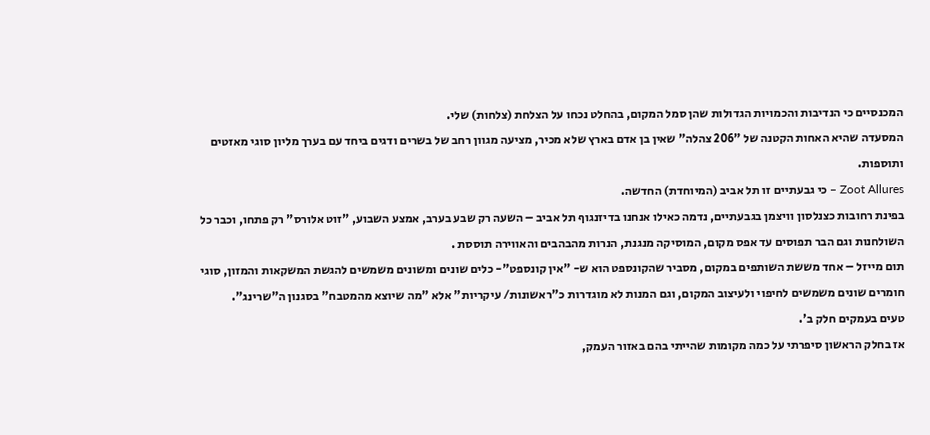המכנסיים כי הנדיבות והכמויות הגדולות שהן סמל המקום, בהחלט נכחו על הצלחת (צלחות) שלי.
המסעדה שהיא האחות הקטנה של "206 צהלה" שאין בן אדם בארץ שלא מכיר, מציעה מגוון רחב של בשרים ודגים ביחד עם בערך מליון סוגי מאזטים ותוספות.
Zoot Allures – כי גבעתיים זו תל אביב (המיוחדת) החדשה.
בפינת רחובות כצנלסון וויצמן בגבעתיים, נדמה כאילו אנחנו בדיזנגוף תל אביב – השעה רק שבע בערב, אמצע השבוע, "זוט אלורס" רק פתחו, וכבר כל השולחנות וגם הבר תפוסים עד אפס מקום, המוסיקה מנגנת, הנרות מהבהבים והאווירה תוססת .
תום מייזל – אחד מששת השותפים במקום, מסביר שהקונספט הוא ש- "אין קונספט"- כלים שונים ומשונים משמשים להגשת המשקאות והמזון, סוגי חומרים שונים משמשים לחיפוי ולעיצוב המקום, וגם המנות לא מוגדרות כ"ראשונות/ עיקריות" אלא "מה שיוצא מהמטבח" בסגנון ה"שרינג".
טעים בעמקים חלק ב'.
אז בחלק הראשון סיפרתי על כמה מקומות שהייתי בהם באזור העמק,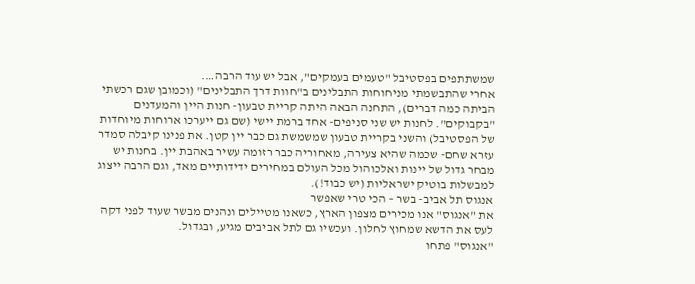שמשתתפים בפסטיבל "טעמים בעמקים", אבל יש עוד הרבה….
אחרי שהתבשמתי מניחוחות התבלינים ב"חוות דרך התבלינים" (וכמובן שגם רכשתי הביתה כמה דברים), התחנה הבאה היתה קריית טבעון- חנות היין והמעדנים "בקבוקים". לחנות יש שני סניפים- אחד ברמת יישי (שם גם ייערכו ארוחות מיוחדות של הפסטיבל) והשני בקריית טבעון שמשמשת גם כבר יין קטן. את פנינו קיבלה סמדר עזרא שחם- שכמה שהיא צעירה, מאחוריה כבר רזומה עשיר באהבת יין. בחנות יש מבחר גדול של יינות ואלכוהול מכל העולם במחירים ידידותיים מאד, וגם הרבה ייצוג למבשלות בוטיק ישראליות (יש כבוד!).
אנגוס תל אביב- בשר – הכי טרי שאפשר
את "אנגוס" אנו מכירים מצפון הארץ, כשאנו מטיילים ונהנים מבשר שעוד לפני דקה לעס את הדשא שמחוץ לחלון. ועכשיו גם לתל אביבים מגיע, ובגדול.
"אנגוס" פתחו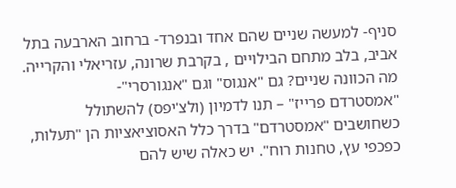סניף- למעשה שניים שהם אחד ובנפרד- ברחוב הארבעה בתל אביב, בלב מתחם הבילויים , בקרבת שרונה, עזריאלי והקרייה. מה הכוונה שניים? גם "אנגוס" וגם "אנגורסרי"-
"אמסטרדם פרייז" – תנו לדמיון (ולצ'יפס) להשתולל
כשחושבים "אמסטרדם" בדרך כלל האסוציאציות הן "תעלות, כפכפי עץ, טחנות רוח". יש כאלה שיש להם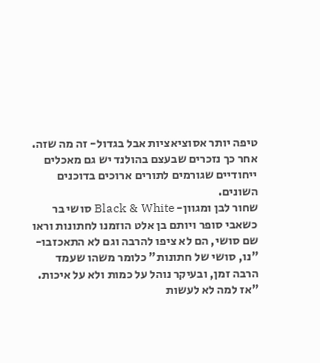טיפה יותר אסוציאציות אבל בגדול- זה מה שזה. אחר כך נזכרים שבעצם בהולנד יש גם מאכלים ייחודיים שגורמים לתורים ארוכים בדוכנים השונים.
שחור לבן ומגוון- Black & White סושי בר
כשאבי סופר ויותם בן אלט הוזמנו לחתונות וראו שם סושי, הם לא ציפו להרבה וגם לא התאכזבו- "נו, סושי של חתונות" כלומר משהו שעמד הרבה זמן, ובעיקר נוהל על כמות ולא על איכות. "אז למה לא לעשות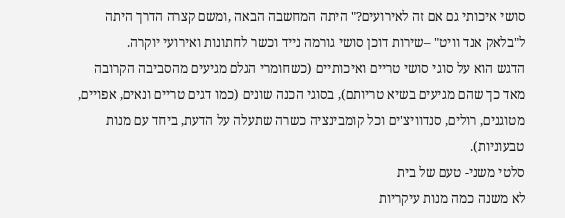סושי איכותי גם אם זה לאירועים?" היתה המחשבה הבאה ,ומשם קצרה הדרך היתה ל"בלאק אנד וויט" –שירות דוכן סושי גורמה נייד וכשר לחתונות ואירועי יוקרה.
הדגש הוא על סוגי סושי טריים ואיכותיים (כשחומרי הגלם מגיעים מהסביבה הקרובה מאד כך שהם מגיעים בשיא טריותם), בסוגי הכנה שונים (כמו דגים טריים ונאים, אפויים, מטוגנים, רולים, סנדוויצ'ים וכל קומבינציה כשרה שתעלה על הדעת, ביחד עם מנות טבעוניות).
סלטי משני- טעם של בית
לא משנה כמה מנות עיקריות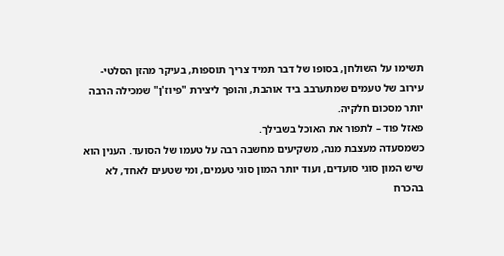תשימו על השולחן, בסופו של דבר תמיד צריך תוספות, בעיקר מהזן הסלטי- עירוב של טעמים שמתערבב ביד אוהבת, והופך ליצירת "פיוז'ן" שמכילה הרבה יותר מסכום חלקיה.
פאזל פוד – לתפור את האוכל בשבילך.
כשמסעדה מעצבת מנה, משקיעים מחשבה רבה על טעמו של הסועד. הענין הוא שיש המון סוגי סועדים, ועוד יותר המון סוגי טעמים, ומי שטעים לאחד, לא בהכרח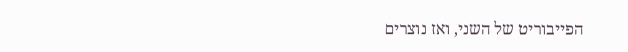הפייבוריט של השני, ואז נוצרים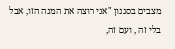מצבים בסגנון "אני רוצה את המנה הזו, אבל בלי זה , ועם זה,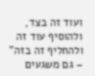ועוד זה בצד, ולהוסיף עוד זה ולהחליף זה בזה" – גם משגעים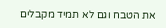את הטבח וגם לא תמיד מקבלים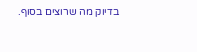בדיוק מה שרוצים בסוף.